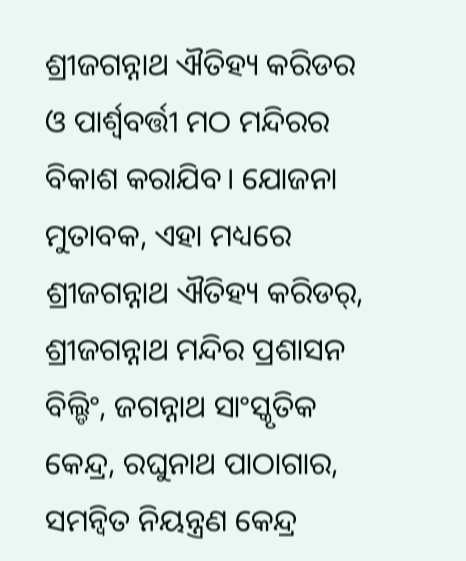ଶ୍ରୀଜଗନ୍ନାଥ ଐତିହ୍ୟ କରିଡର ଓ ପାର୍ଶ୍ବବର୍ତ୍ତୀ ମଠ ମନ୍ଦିରର ବିକାଶ କରାଯିବ। ଯୋଜନା ମୁତାବକ, ଏହା ମଧ୍ୟରେ ଶ୍ରୀଜଗନ୍ନାଥ ଐତିହ୍ୟ କରିଡର୍, ଶ୍ରୀଜଗନ୍ନାଥ ମନ୍ଦିର ପ୍ରଶାସନ ବିଲ୍ଡିଂ, ଜଗନ୍ନାଥ ସାଂସ୍କୃତିକ କେନ୍ଦ୍ର, ରଘୁନାଥ ପାଠାଗାର, ସମନ୍ବିତ ନିୟନ୍ତ୍ରଣ କେନ୍ଦ୍ର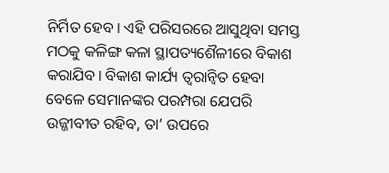ନିର୍ମିତ ହେବ। ଏହି ପରିସରରେ ଆସୁଥିବା ସମସ୍ତ ମଠକୁ କଳିଙ୍ଗ କଳା ସ୍ଥାପତ୍ୟଶୈଳୀରେ ବିକାଶ କରାଯିବ। ବିକାଶ କାର୍ଯ୍ୟ ତ୍ବରାନ୍ବିତ ହେବା ବେଳେ ସେମାନଙ୍କର ପରମ୍ପରା ଯେପରି ଉଜ୍ଜୀବୀତ ରହିବ, ତା’ ଉପରେ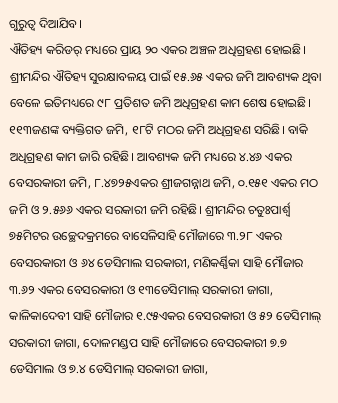ଗୁରୁତ୍ବ ଦିଆଯିବ।
ଐତିହ୍ୟ କରିଡର୍ ମଧ୍ୟରେ ପ୍ରାୟ ୨୦ ଏକର ଅଞ୍ଚଳ ଅଧିଗ୍ରହଣ ହୋଇଛି। ଶ୍ରୀମନ୍ଦିର ଐତିହ୍ୟ ସୁରକ୍ଷାବଳୟ ପାଇଁ ୧୫.୬୫ ଏକର ଜମି ଆବଶ୍ୟକ ଥିବା ବେଳେ ଇତିମଧ୍ୟରେ ୯୮ ପ୍ରତିଶତ ଜମି ଅଧିଗ୍ରହଣ କାମ ଶେଷ ହୋଇଛି। ୧୧୩ଜଣଙ୍କ ବ୍ୟକ୍ତିଗତ ଜମି, ୧୮ଟି ମଠର ଜମି ଅଧିଗ୍ରହଣ ସରିଛି। ବାକି ଅଧିଗ୍ରହଣ କାମ ଜାରି ରହିଛି। ଆବଶ୍ୟକ ଜମି ମଧ୍ୟରେ ୪.୪୬ ଏକର ବେସରକାରୀ ଜମି, ୮.୪୭୨୫ଏକର ଶ୍ରୀଜଗନ୍ନାଥ ଜମି, ୦.୧୫୧ ଏକର ମଠ ଜମି ଓ ୨.୫୬୬ ଏକର ସରକାରୀ ଜମି ରହିଛି। ଶ୍ରୀମନ୍ଦିର ଚତୁଃପାର୍ଶ୍ବ ୭୫ମିଟର ଉଚ୍ଛେଦକ୍ରମରେ ବାସେଳିସାହି ମୌଜାରେ ୩.୨୮ ଏକର ବେସରକାରୀ ଓ ୬୪ ଡେସିମାଲ ସରକାରୀ, ମଣିକର୍ଣ୍ଣିକା ସାହି ମୌଜାର ୩.୬୨ ଏକର ବେସରକାରୀ ଓ ୧୩ଡେସିମାଲ୍ ସରକାରୀ ଜାଗା, କାଳିକାଦେବୀ ସାହି ମୌଜାର ୧.୯୫ଏକର ବେସରକାରୀ ଓ ୫୨ ଡେସିମାଲ୍ ସରକାରୀ ଜାଗା, ଦୋଳମଣ୍ଡପ ସାହି ମୌଜାରେ ବେସରକାରୀ ୭.୭ ଡେସିମାଲ ଓ ୭.୪ ଡେସିମାଲ୍ ସରକାରୀ ଜାଗା,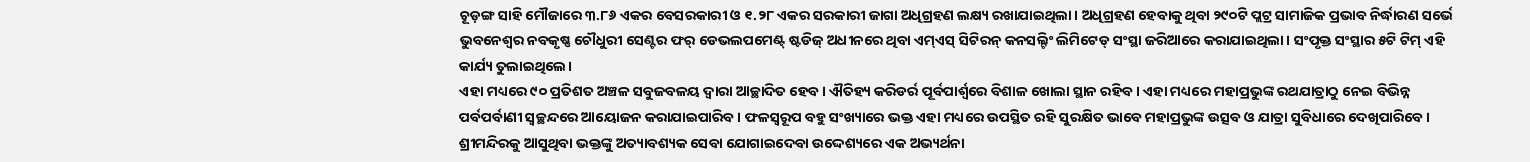ଚୂଡ଼ଙ୍ଗ ସାହି ମୌଜାରେ ୩.୮୬ ଏକର ବେସରକାରୀ ଓ ୧.୨୮ ଏକର ସରକାରୀ ଜାଗା ଅଧିଗ୍ରହଣ ଲକ୍ଷ୍ୟ ରଖାଯାଇଥିଲା। ଅଧିଗ୍ରହଣ ହେବାକୁ ଥିବା ୨୯୦ଟି ପ୍ଲଟ୍ର ସାମାଜିକ ପ୍ରଭାବ ନିର୍ଦ୍ଧାରଣ ସର୍ଭେ ଭୁବନେଶ୍ବର ନବକୃଷ୍ଣ ଚୌଧୁରୀ ସେଣ୍ଟର ଫର୍ ଡେଭଲପମେଣ୍ଟ୍ ଷ୍ଟଡିଜ୍ ଅଧୀନରେ ଥିବା ଏମ୍ଏସ୍ ସିଟିରନ୍ କନସଲ୍ଟିଂ ଲିମିଟେଡ୍ ସଂସ୍ଥା ଜରିଆରେ କରାଯାଇଥିଲା। ସଂପୃକ୍ତ ସଂସ୍ଥାର ୫ଟି ଟିମ୍ ଏହି କାର୍ଯ୍ୟ ତୁଲାଇଥିଲେ।
ଏହା ମଧ୍ୟରେ ୯୦ ପ୍ରତିଶତ ଅଞ୍ଚଳ ସବୁଜବଳୟ ଦ୍ବାରା ଆଚ୍ଛାଦିତ ହେବ। ଐତିହ୍ୟ କରିଡର୍ର ପୂର୍ବପାର୍ଶ୍ବରେ ବିଶାଳ ଖୋଲା ସ୍ଥାନ ରହିବ। ଏହା ମଧ୍ୟରେ ମହାପ୍ରଭୁଙ୍କ ରଥଯାତ୍ରାଠୁ ନେଇ ବିଭିନ୍ନ ପର୍ବପର୍ବାଣୀ ସ୍ବଚ୍ଛନ୍ଦରେ ଆୟୋଜନ କରାଯାଇପାରିବ। ଫଳସ୍ବରୂପ ବହୁ ସଂଖ୍ୟାରେ ଭକ୍ତ ଏହା ମଧ୍ୟରେ ଉପସ୍ଥିତ ରହି ସୁରକ୍ଷିତ ଭାବେ ମହାପ୍ରଭୁଙ୍କ ଉତ୍ସବ ଓ ଯାତ୍ରା ସୁବିଧାରେ ଦେଖିପାରିବେ। ଶ୍ରୀମନ୍ଦିରକୁ ଆସୁଥିବା ଭକ୍ତଙ୍କୁ ଅତ୍ୟାବଶ୍ୟକ ସେବା ଯୋଗାଇଦେବା ଉଦ୍ଦେଶ୍ୟରେ ଏକ ଅଭ୍ୟର୍ଥନା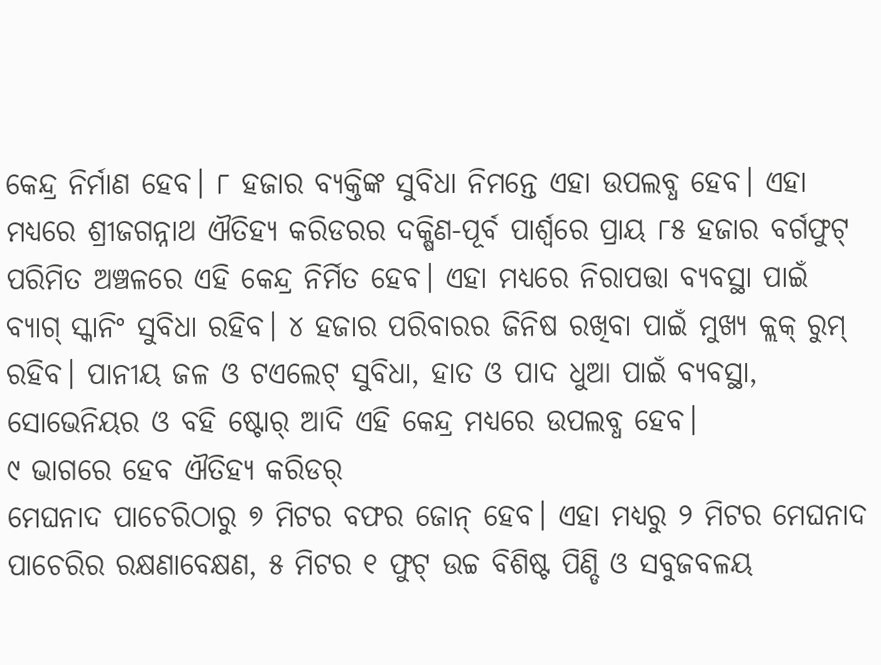କେନ୍ଦ୍ର ନିର୍ମାଣ ହେବ। ୮ ହଜାର ବ୍ୟକ୍ତିଙ୍କ ସୁବିଧା ନିମନ୍ତେ ଏହା ଉପଲବ୍ଧ ହେବ। ଏହା ମଧ୍ୟରେ ଶ୍ରୀଜଗନ୍ନାଥ ଐତିହ୍ୟ କରିଡରର ଦକ୍ଷିଣ-ପୂର୍ବ ପାର୍ଶ୍ବରେ ପ୍ରାୟ ୮୫ ହଜାର ବର୍ଗଫୁଟ୍ ପରିମିତ ଅଞ୍ଚଳରେ ଏହି କେନ୍ଦ୍ର ନିର୍ମିତ ହେବ। ଏହା ମଧ୍ୟରେ ନିରାପତ୍ତା ବ୍ୟବସ୍ଥା ପାଇଁ ବ୍ୟାଗ୍ ସ୍କାନିଂ ସୁବିଧା ରହିବ। ୪ ହଜାର ପରିବାରର ଜିନିଷ ରଖିବା ପାଇଁ ମୁଖ୍ୟ କ୍ଲକ୍ ରୁମ୍ ରହିବ। ପାନୀୟ ଜଳ ଓ ଟଏଲେଟ୍ ସୁବିଧା, ହାତ ଓ ପାଦ ଧୁଆ ପାଇଁ ବ୍ୟବସ୍ଥା, ସୋଭେନିୟର ଓ ବହି ଷ୍ଟୋର୍ ଆଦି ଏହି କେନ୍ଦ୍ର ମଧ୍ୟରେ ଉପଲବ୍ଧ ହେବ।
୯ ଭାଗରେ ହେବ ଐତିହ୍ୟ କରିଡର୍
ମେଘନାଦ ପାଚେରିଠାରୁ ୭ ମିଟର ବଫର ଜୋନ୍ ହେବ। ଏହା ମଧ୍ୟରୁ ୨ ମିଟର ମେଘନାଦ ପାଚେରିର ରକ୍ଷଣାବେକ୍ଷଣ, ୫ ମିଟର ୧ ଫୁଟ୍ ଉଚ୍ଚ ବିଶିଷ୍ଟ ପିଣ୍ଡି ଓ ସବୁଜବଳୟ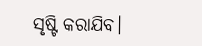ସୃଷ୍ଟି କରାଯିବ।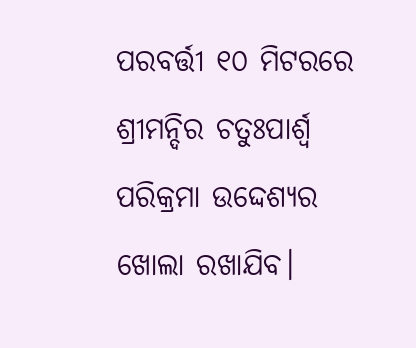ପରବର୍ତ୍ତୀ ୧୦ ମିଟରରେ ଶ୍ରୀମନ୍ଦିର ଚତୁଃପାର୍ଶ୍ବ ପରିକ୍ରମା ଉଦ୍ଦେଶ୍ୟର ଖୋଲା ରଖାଯିବ।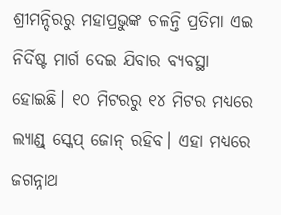ଶ୍ରୀମନ୍ଦିରରୁ ମହାପ୍ରଭୁଙ୍କ ଚଳନ୍ତି ପ୍ରତିମା ଏଇ ନିର୍ଦିଷ୍ଟ ମାର୍ଗ ଦେଇ ଯିବାର ବ୍ୟବସ୍ଥା ହୋଇଛି। ୧୦ ମିଟରରୁ ୧୪ ମିଟର ମଧ୍ୟରେ ଲ୍ୟାଣ୍ଡ୍ ସ୍କେପ୍ ଜୋନ୍ ରହିବ। ଏହା ମଧ୍ୟରେ ଜଗନ୍ନାଥ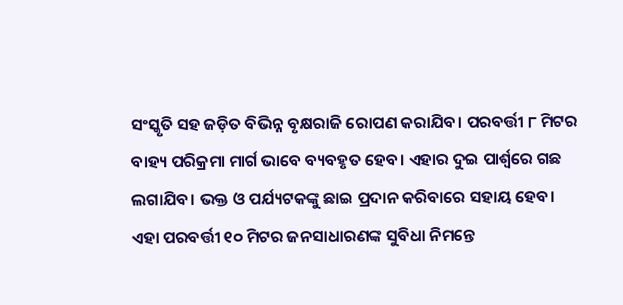ସଂସ୍କୃତି ସହ ଜଡ଼ିତ ବିଭିନ୍ନ ବୃକ୍ଷରାଜି ରୋପଣ କରାଯିବ। ପରବର୍ତ୍ତୀ ୮ ମିଟର ବାହ୍ୟ ପରିକ୍ରମା ମାର୍ଗ ଭାବେ ବ୍ୟବହୃତ ହେବ। ଏହାର ଦୁଇ ପାର୍ଶ୍ବରେ ଗଛ ଲଗାଯିବ। ଭକ୍ତ ଓ ପର୍ଯ୍ୟଟକଙ୍କୁ ଛାଇ ପ୍ରଦାନ କରିବାରେ ସହାୟ ହେବ। ଏହା ପରବର୍ତ୍ତୀ ୧୦ ମିଟର ଜନସାଧାରଣଙ୍କ ସୁବିଧା ନିମନ୍ତେ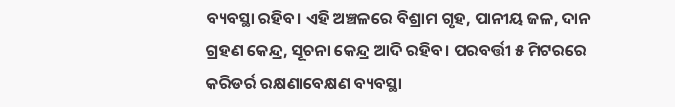ବ୍ୟବସ୍ଥା ରହିବ। ଏହି ଅଞ୍ଚଳରେ ବିଶ୍ରାମ ଗୃହ, ପାନୀୟ ଜଳ, ଦାନ ଗ୍ରହଣ କେନ୍ଦ୍ର, ସୂଚନା କେନ୍ଦ୍ର ଆଦି ରହିବ। ପରବର୍ତ୍ତୀ ୫ ମିଟରରେ କରିଡର୍ର ରକ୍ଷଣାବେକ୍ଷଣ ବ୍ୟବସ୍ଥା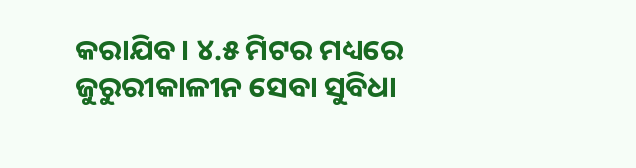କରାଯିବ। ୪.୫ ମିଟର ମଧ୍ୟରେ ଜୁରୁରୀକାଳୀନ ସେବା ସୁବିଧା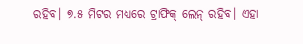ରହିବ। ୭.୫ ମିଟର ମଧ୍ୟରେ ଟ୍ରାଫିକ୍ ଲେନ୍ ରହିବ। ଏହା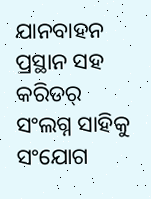ଯାନବାହନ ପ୍ରସ୍ଥାନ ସହ କରିଡର୍ ସଂଲଗ୍ନ ସାହିକୁ ସଂଯୋଗ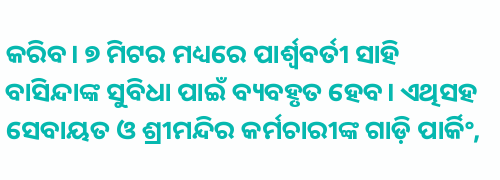କରିବ। ୭ ମିଟର ମଧ୍ୟରେ ପାର୍ଶ୍ବବର୍ତୀ ସାହି ବାସିନ୍ଦାଙ୍କ ସୁବିଧା ପାଇଁ ବ୍ୟବହୃତ ହେବ। ଏଥିସହ ସେବାୟତ ଓ ଶ୍ରୀମନ୍ଦିର କର୍ମଚାରୀଙ୍କ ଗାଡ଼ି ପାର୍କିଂ,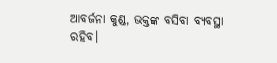ଆବର୍ଜନା କୁଣ୍ଡ, ଭକ୍ତଙ୍କ ବସିବା ବ୍ୟବସ୍ଥା ରହିବ।